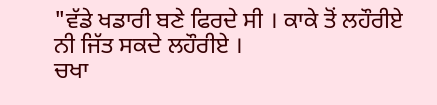"ਵੱਡੇ ਖਡਾਰੀ ਬਣੇ ਫਿਰਦੇ ਸੀ । ਕਾਕੇ ਤੋਂ ਲਹੌਰੀਏ ਨੀ ਜਿੱਤ ਸਕਦੇ ਲਹੌਰੀਏ ।
ਚਖਾ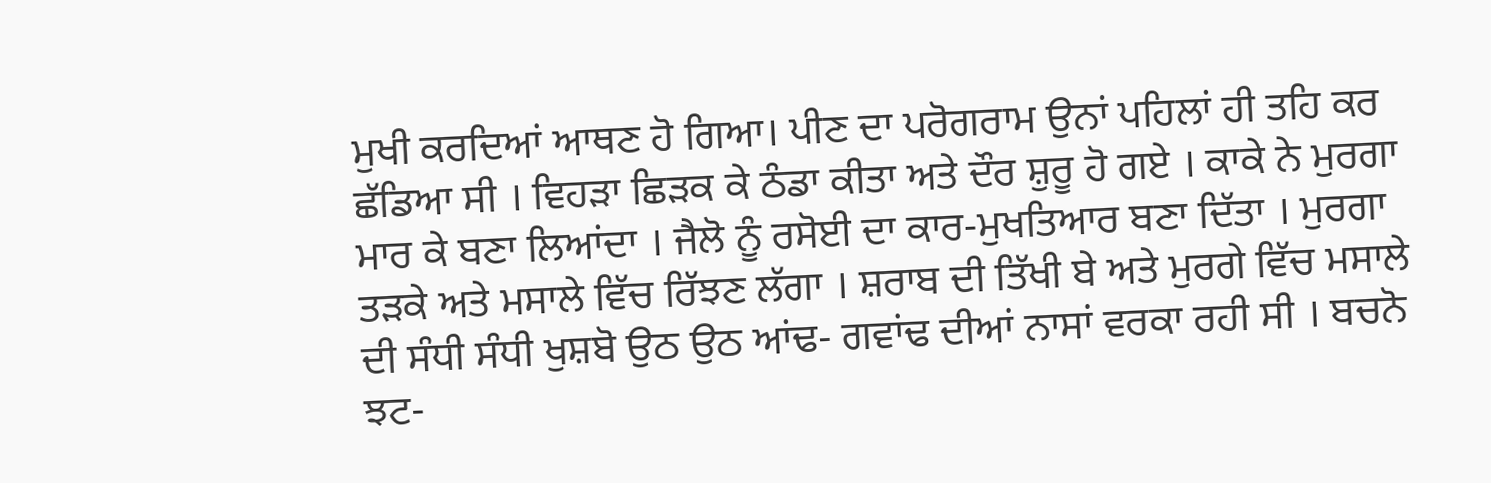ਮੁਖੀ ਕਰਦਿਆਂ ਆਥਣ ਹੋ ਗਿਆ। ਪੀਣ ਦਾ ਪਰੋਗਰਾਮ ਉਨਾਂ ਪਹਿਲਾਂ ਹੀ ਤਹਿ ਕਰ ਛੱਡਿਆ ਸੀ । ਵਿਹੜਾ ਛਿੜਕ ਕੇ ਠੰਡਾ ਕੀਤਾ ਅਤੇ ਦੌਰ ਸ਼ੁਰੂ ਹੋ ਗਏ । ਕਾਕੇ ਨੇ ਮੁਰਗਾ ਮਾਰ ਕੇ ਬਣਾ ਲਿਆਂਦਾ । ਜੈਲੋ ਨੂੰ ਰਸੋਈ ਦਾ ਕਾਰ-ਮੁਖਤਿਆਰ ਬਣਾ ਦਿੱਤਾ । ਮੁਰਗਾ ਤੜਕੇ ਅਤੇ ਮਸਾਲੇ ਵਿੱਚ ਰਿੱਝਣ ਲੱਗਾ । ਸ਼ਰਾਬ ਦੀ ਤਿੱਖੀ ਬੇ ਅਤੇ ਮੁਰਗੇ ਵਿੱਚ ਮਸਾਲੇ ਦੀ ਸੰਧੀ ਸੰਧੀ ਖੁਸ਼ਬੋ ਉਠ ਉਠ ਆਂਢ- ਗਵਾਂਢ ਦੀਆਂ ਨਾਸਾਂ ਵਰਕਾ ਰਹੀ ਸੀ । ਬਚਨੋ ਝਟ-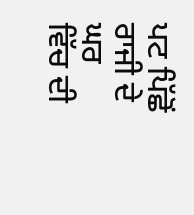ਪਟ ਪਿੱਛੋਂ ਰਾਜੀ ਦੇ ਘਰ ਵਿੱਚ ਦੀ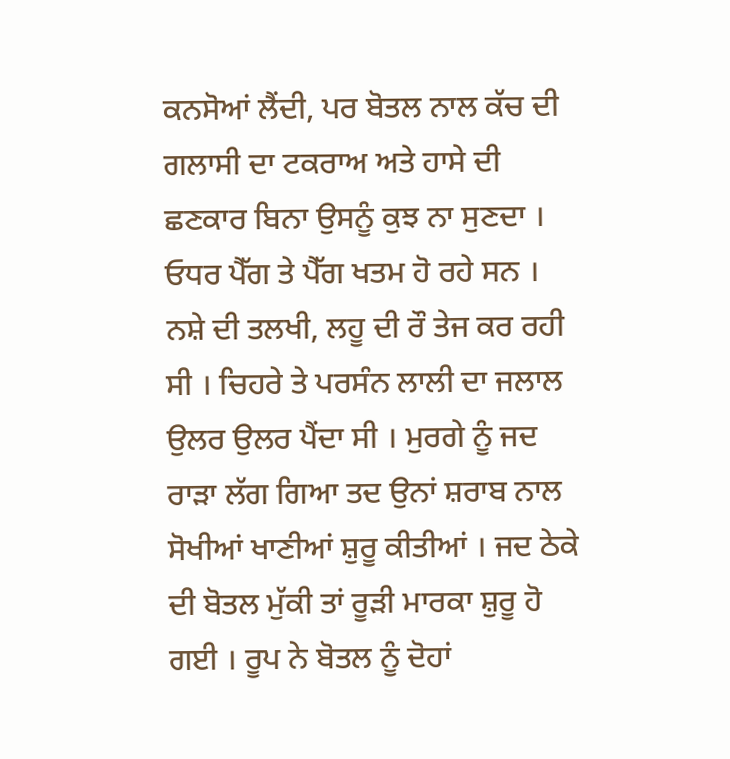ਕਨਸੋਆਂ ਲੈਂਦੀ, ਪਰ ਬੋਤਲ ਨਾਲ ਕੱਚ ਦੀ ਗਲਾਸੀ ਦਾ ਟਕਰਾਅ ਅਤੇ ਹਾਸੇ ਦੀ ਛਣਕਾਰ ਬਿਨਾ ਉਸਨੂੰ ਕੁਝ ਨਾ ਸੁਣਦਾ । ਓਧਰ ਪੈੱਗ ਤੇ ਪੈੱਗ ਖਤਮ ਹੋ ਰਹੇ ਸਨ । ਨਸ਼ੇ ਦੀ ਤਲਖੀ, ਲਹੂ ਦੀ ਰੌ ਤੇਜ ਕਰ ਰਹੀ ਸੀ । ਚਿਹਰੇ ਤੇ ਪਰਸੰਨ ਲਾਲੀ ਦਾ ਜਲਾਲ ਉਲਰ ਉਲਰ ਪੈਂਦਾ ਸੀ । ਮੁਰਗੇ ਨੂੰ ਜਦ ਰਾੜਾ ਲੱਗ ਗਿਆ ਤਦ ਉਨਾਂ ਸ਼ਰਾਬ ਨਾਲ ਸੋਖੀਆਂ ਖਾਣੀਆਂ ਸ਼ੁਰੂ ਕੀਤੀਆਂ । ਜਦ ਠੇਕੇ ਦੀ ਬੋਤਲ ਮੁੱਕੀ ਤਾਂ ਰੂੜੀ ਮਾਰਕਾ ਸ਼ੁਰੂ ਹੋ ਗਈ । ਰੂਪ ਨੇ ਬੋਤਲ ਨੂੰ ਦੋਹਾਂ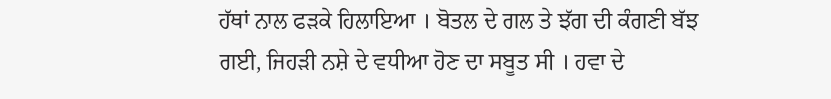ਹੱਥਾਂ ਨਾਲ ਫੜਕੇ ਹਿਲਾਇਆ । ਬੋਤਲ ਦੇ ਗਲ ਤੇ ਝੱਗ ਦੀ ਕੰਗਣੀ ਬੱਝ ਗਈ, ਜਿਹੜੀ ਨਸ਼ੇ ਦੇ ਵਧੀਆ ਹੋਣ ਦਾ ਸਬੂਤ ਸੀ । ਹਵਾ ਦੇ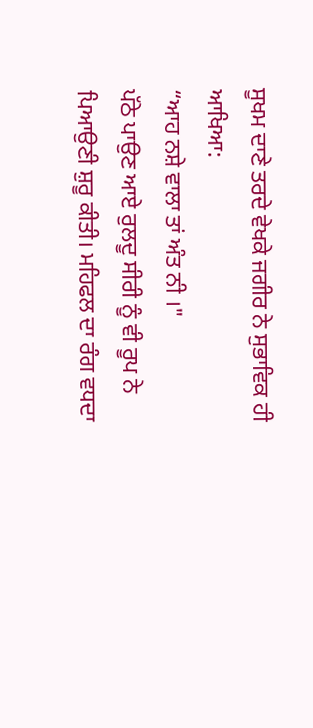ਸੂਖਮ ਦਾਣੇ ਤਰਦੇ ਵੇਖਕੇ ਜਗੀਰ ਨੇ ਸੁਭਾਵਿਕ ਹੀ ਆਖਿਆ:
“ਆਹ ਨਸ਼ੇ ਵਾਲਾ ਤਾਂ ਅੰਤ ਨੀ ।"
ਪੱਠੇ ਪਾਉਣ ਆਏ ਰੁਲਦੂ ਸੀਰੀ ਨੂੰ ਵੀ ਰੂਪ ਨੇ ਪਿਆਉਣੀ ਸ਼ੁਰੂ ਕੀਤੀ। ਮਹਿਫਲ ਦਾ ਰੰਗ ਵਧਦਾ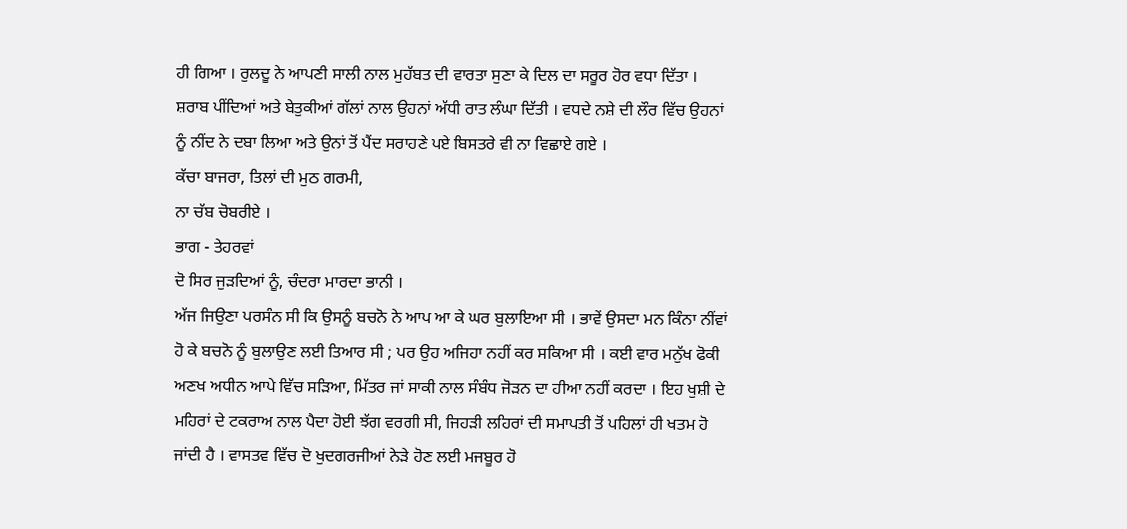ਹੀ ਗਿਆ । ਰੁਲਦੂ ਨੇ ਆਪਣੀ ਸਾਲੀ ਨਾਲ ਮੁਹੱਬਤ ਦੀ ਵਾਰਤਾ ਸੁਣਾ ਕੇ ਦਿਲ ਦਾ ਸਰੂਰ ਹੋਰ ਵਧਾ ਦਿੱਤਾ । ਸ਼ਰਾਬ ਪੀਂਦਿਆਂ ਅਤੇ ਬੇਤੁਕੀਆਂ ਗੱਲਾਂ ਨਾਲ ਉਹਨਾਂ ਅੱਧੀ ਰਾਤ ਲੰਘਾ ਦਿੱਤੀ । ਵਧਦੇ ਨਸ਼ੇ ਦੀ ਲੌਰ ਵਿੱਚ ਉਹਨਾਂ ਨੂੰ ਨੀਂਦ ਨੇ ਦਬਾ ਲਿਆ ਅਤੇ ਉਨਾਂ ਤੋਂ ਪੈਂਦ ਸਰਾਹਣੇ ਪਏ ਬਿਸਤਰੇ ਵੀ ਨਾ ਵਿਛਾਏ ਗਏ ।
ਕੱਚਾ ਬਾਜਰਾ, ਤਿਲਾਂ ਦੀ ਮੁਠ ਗਰਮੀ,
ਨਾ ਚੱਬ ਚੋਬਰੀਏ ।
ਭਾਗ - ਤੇਹਰਵਾਂ
ਦੋ ਸਿਰ ਜੁੜਦਿਆਂ ਨੂੰ, ਚੰਦਰਾ ਮਾਰਦਾ ਭਾਨੀ ।
ਅੱਜ ਜਿਉਣਾ ਪਰਸੰਨ ਸੀ ਕਿ ਉਸਨੂੰ ਬਚਨੋ ਨੇ ਆਪ ਆ ਕੇ ਘਰ ਬੁਲਾਇਆ ਸੀ । ਭਾਵੇਂ ਉਸਦਾ ਮਨ ਕਿੰਨਾ ਨੀਂਵਾਂ ਹੋ ਕੇ ਬਚਨੋ ਨੂੰ ਬੁਲਾਉਣ ਲਈ ਤਿਆਰ ਸੀ ; ਪਰ ਉਹ ਅਜਿਹਾ ਨਹੀਂ ਕਰ ਸਕਿਆ ਸੀ । ਕਈ ਵਾਰ ਮਨੁੱਖ ਫੋਕੀ ਅਣਖ ਅਧੀਨ ਆਪੇ ਵਿੱਚ ਸੜਿਆ, ਮਿੱਤਰ ਜਾਂ ਸਾਕੀ ਨਾਲ ਸੰਬੰਧ ਜੋੜਨ ਦਾ ਹੀਆ ਨਹੀਂ ਕਰਦਾ । ਇਹ ਖੁਸ਼ੀ ਦੇ ਮਹਿਰਾਂ ਦੇ ਟਕਰਾਅ ਨਾਲ ਪੈਦਾ ਹੋਈ ਝੱਗ ਵਰਗੀ ਸੀ, ਜਿਹੜੀ ਲਹਿਰਾਂ ਦੀ ਸਮਾਪਤੀ ਤੋਂ ਪਹਿਲਾਂ ਹੀ ਖਤਮ ਹੋ ਜਾਂਦੀ ਹੈ । ਵਾਸਤਵ ਵਿੱਚ ਦੋ ਖੁਦਗਰਜੀਆਂ ਨੇੜੇ ਹੋਣ ਲਈ ਮਜਬੂਰ ਹੋ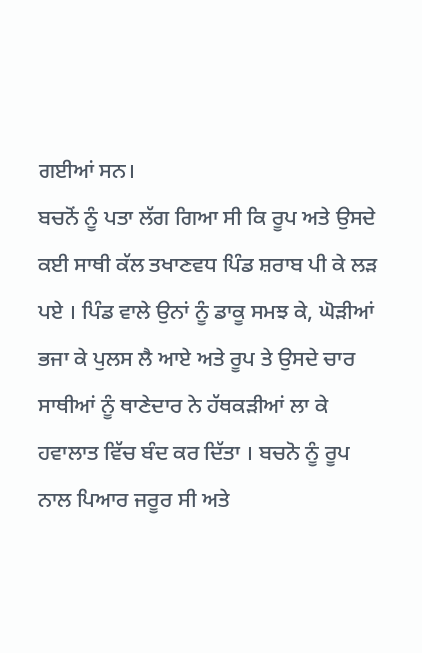ਗਈਆਂ ਸਨ।
ਬਚਨੋਂ ਨੂੰ ਪਤਾ ਲੱਗ ਗਿਆ ਸੀ ਕਿ ਰੂਪ ਅਤੇ ਉਸਦੇ ਕਈ ਸਾਥੀ ਕੱਲ ਤਖਾਣਵਧ ਪਿੰਡ ਸ਼ਰਾਬ ਪੀ ਕੇ ਲੜ ਪਏ । ਪਿੰਡ ਵਾਲੇ ਉਨਾਂ ਨੂੰ ਡਾਕੂ ਸਮਝ ਕੇ, ਘੋੜੀਆਂ ਭਜਾ ਕੇ ਪੁਲਸ ਲੈ ਆਏ ਅਤੇ ਰੂਪ ਤੇ ਉਸਦੇ ਚਾਰ ਸਾਥੀਆਂ ਨੂੰ ਥਾਣੇਦਾਰ ਨੇ ਹੱਥਕੜੀਆਂ ਲਾ ਕੇ ਹਵਾਲਾਤ ਵਿੱਚ ਬੰਦ ਕਰ ਦਿੱਤਾ । ਬਚਨੋ ਨੂੰ ਰੂਪ ਨਾਲ ਪਿਆਰ ਜਰੂਰ ਸੀ ਅਤੇ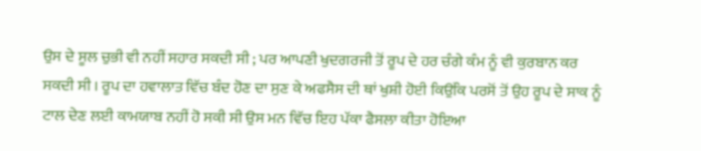ਉਸ ਦੇ ਸੂਲ ਚੁਭੀ ਵੀ ਨਹੀਂ ਸਹਾਰ ਸਕਦੀ ਸੀ ; ਪਰ ਆਪਣੀ ਖੁਦਗਰਜੀ ਤੋਂ ਰੂਪ ਦੇ ਹਰ ਚੰਗੇ ਕੰਮ ਨੂੰ ਵੀ ਕੁਰਬਾਨ ਕਰ ਸਕਦੀ ਸੀ । ਰੂਪ ਦਾ ਹਵਾਲਾਤ ਵਿੱਚ ਬੰਦ ਹੋਣ ਦਾ ਸੁਣ ਕੇ ਅਫਸੈਸ ਦੀ ਥਾਂ ਖੁਸ਼ੀ ਹੋਈ ਕਿਉਂਕਿ ਪਰਸੋਂ ਤੋਂ ਉਹ ਰੂਪ ਦੇ ਸਾਕ ਨੂੰ ਟਾਲ ਦੇਣ ਲਈ ਕਾਮਯਾਬ ਨਹੀਂ ਹੋ ਸਕੀ ਸੀ ਉਸ ਮਨ ਵਿੱਚ ਇਹ ਪੱਕਾ ਫੈਸਲਾ ਕੀਤਾ ਹੋਇਆ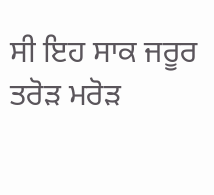ਸੀ ਇਹ ਸਾਕ ਜਰੂਰ ਤਰੋੜ ਮਰੋੜ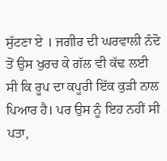ਸੁੱਟਣਾ ਏ । ਜਗੀਰ ਦੀ ਘਰਵਾਲੀ ਨੰਦੋ ਤੋਂ ਉਸ ਖੁਰਚ ਕੇ ਗੱਲ ਵੀ ਕੱਢ ਲਈ ਸੀ ਕਿ ਰੂਪ ਦਾ ਕਪੂਰੀ ਇੱਕ ਕੁੜੀ ਨਾਲ ਪਿਆਰ ਹੈ। ਪਰ ਉਸ ਨੂੰ ਇਹ ਨਹੀਂ ਸੀ ਪਤਾ,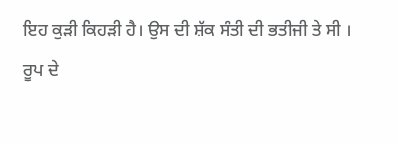ਇਹ ਕੁੜੀ ਕਿਹੜੀ ਹੈ। ਉਸ ਦੀ ਸ਼ੱਕ ਸੰਤੀ ਦੀ ਭਤੀਜੀ ਤੇ ਸੀ ।
ਰੂਪ ਦੇ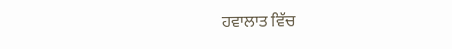ਹਵਾਲਾਤ ਵਿੱਚ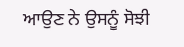ਆਉਣ ਨੇ ਉਸਨੂੰ ਸੋਝੀ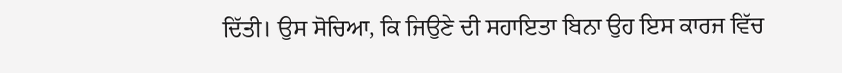ਦਿੱਤੀ। ਉਸ ਸੋਚਿਆ, ਕਿ ਜਿਉਣੇ ਦੀ ਸਹਾਇਤਾ ਬਿਨਾ ਉਹ ਇਸ ਕਾਰਜ ਵਿੱਚ